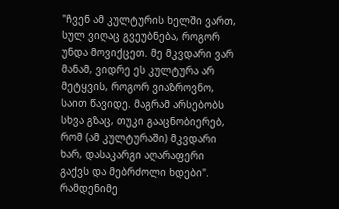"ჩვენ ამ კულტურის ხელში ვართ, სულ ვიღაც გვეუბნება, როგორ უნდა მოვიქცეთ. მე მკვდარი ვარ მანამ, ვიდრე ეს კულტურა არ მეტყვის, როგორ ვიაზროვნო, საით წავიდე. მაგრამ არსებობს სხვა გზაც, თუკი გააცნობიერებ, რომ (ამ კულტურაში) მკვდარი ხარ, დასაკარგი აღარაფერი გაქვს და მებრძოლი ხდები".
რამდენიმე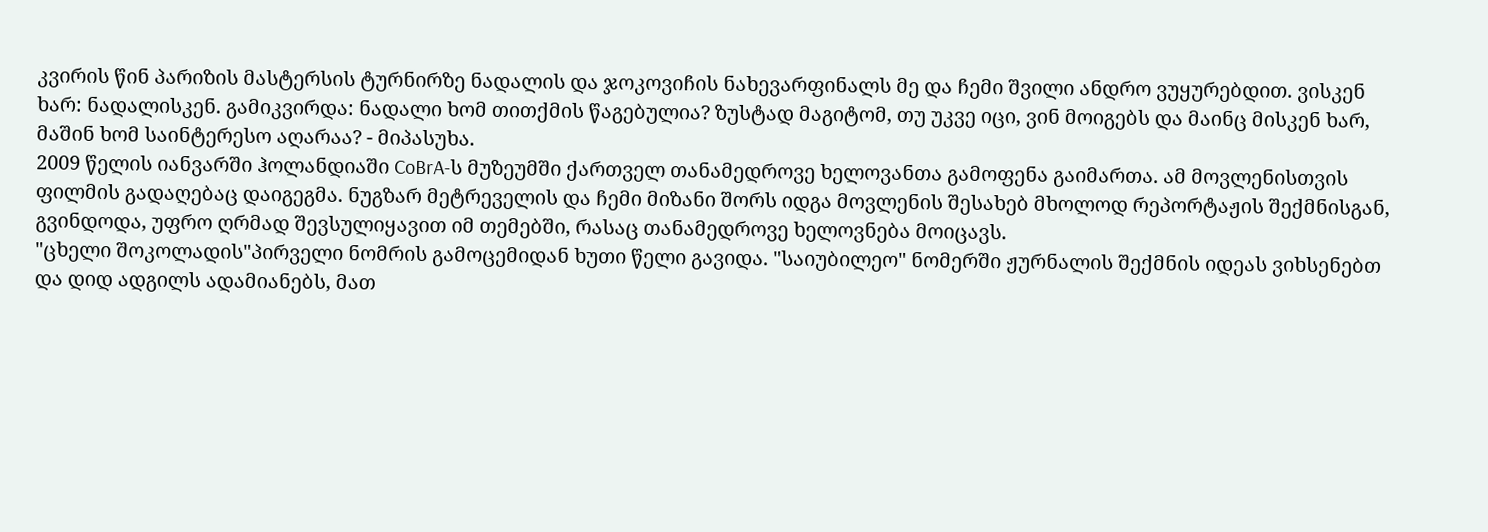კვირის წინ პარიზის მასტერსის ტურნირზე ნადალის და ჯოკოვიჩის ნახევარფინალს მე და ჩემი შვილი ანდრო ვუყურებდით. ვისკენ ხარ: ნადალისკენ. გამიკვირდა: ნადალი ხომ თითქმის წაგებულია? ზუსტად მაგიტომ, თუ უკვე იცი, ვინ მოიგებს და მაინც მისკენ ხარ, მაშინ ხომ საინტერესო აღარაა? - მიპასუხა.
2009 წელის იანვარში ჰოლანდიაში CoBrA-ს მუზეუმში ქართველ თანამედროვე ხელოვანთა გამოფენა გაიმართა. ამ მოვლენისთვის ფილმის გადაღებაც დაიგეგმა. ნუგზარ მეტრეველის და ჩემი მიზანი შორს იდგა მოვლენის შესახებ მხოლოდ რეპორტაჟის შექმნისგან, გვინდოდა, უფრო ღრმად შევსულიყავით იმ თემებში, რასაც თანამედროვე ხელოვნება მოიცავს.
"ცხელი შოკოლადის"პირველი ნომრის გამოცემიდან ხუთი წელი გავიდა. "საიუბილეო" ნომერში ჟურნალის შექმნის იდეას ვიხსენებთ და დიდ ადგილს ადამიანებს, მათ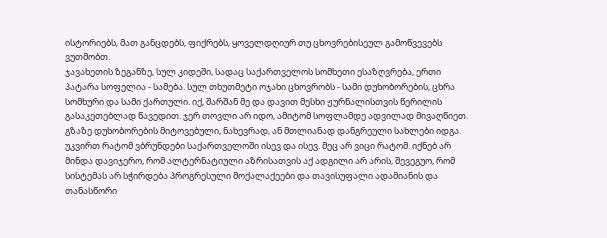ისტორიებს, მათ განცდებს, ფიქრებს, ყოველდღიურ თუ ცხოვრებისეულ გამოწვევებს ვუთმობთ.
ჯავახეთის ზეგანზე, სულ კიდეში, სადაც საქართველოს სომხეთი ესაზღვრება, ერთი პატარა სოფელია - სამება. სულ თხუთმეტი ოჯახი ცხოვრობს - სამი დუხობორების, ცხრა სომხური და სამი ქართული. იქ, შარშან მე და დავით მესხი ჟურნალისთვის წერილის გასაკეთებლად წავედით. ჯერ თოვლი არ იდო, ამიტომ სოფლამდე ადვილად მივაღწიეთ. გზაზე დუხობორების მიტოვებული, ნახევრად, ან მთლიანად დანგრეული სახლები იდგა.
უკვირთ რატომ ვბრუნდები საქართველოში ისევ და ისევ. მეც არ ვიცი რატომ. იქნებ არ მინდა დავიჯერო, რომ ალტერნატიული აზრისათვის აქ ადგილი არ არის, შევეგუო, რომ სისტემას არ სჭირდება პროგრესული მოქალაქეები და თავისუფალი ადამიანის და თანასწორი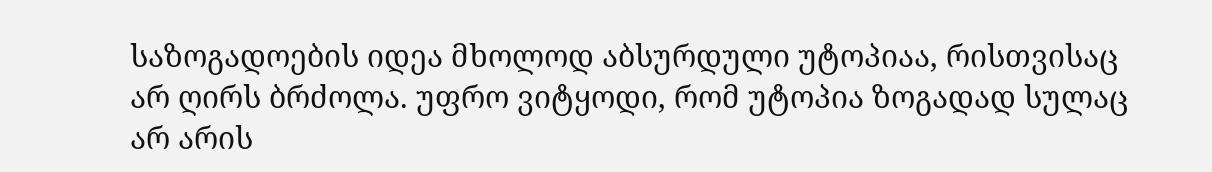საზოგადოების იდეა მხოლოდ აბსურდული უტოპიაა, რისთვისაც არ ღირს ბრძოლა. უფრო ვიტყოდი, რომ უტოპია ზოგადად სულაც არ არის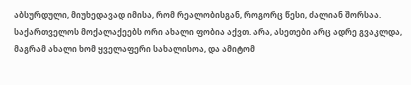აბსურდული, მიუხედავად იმისა, რომ რეალობისგან, როგორც წესი, ძალიან შორსაა.
საქართველოს მოქალაქეებს ორი ახალი ფობია აქვთ. არა, ასეთები არც ადრე გვაკლდა, მაგრამ ახალი ხომ ყველაფერი სახალისოა, და ამიტომ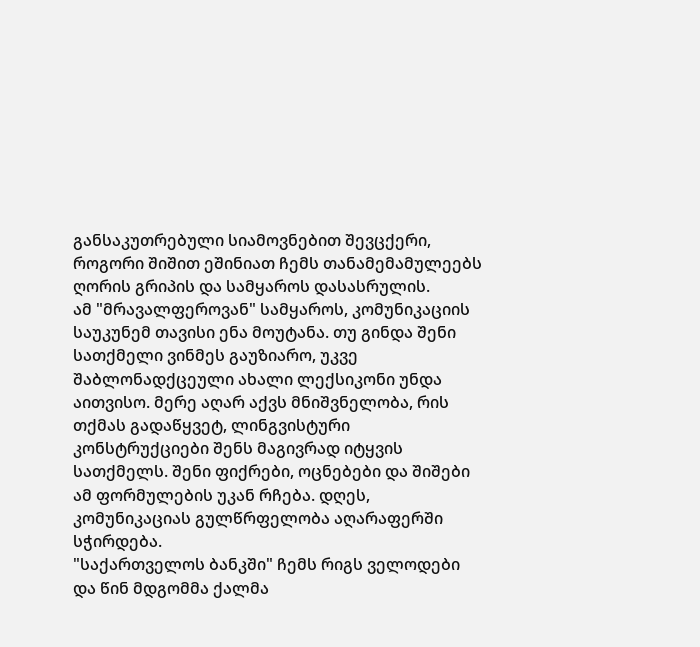განსაკუთრებული სიამოვნებით შევცქერი, როგორი შიშით ეშინიათ ჩემს თანამემამულეებს ღორის გრიპის და სამყაროს დასასრულის.
ამ "მრავალფეროვან" სამყაროს, კომუნიკაციის საუკუნემ თავისი ენა მოუტანა. თუ გინდა შენი სათქმელი ვინმეს გაუზიარო, უკვე შაბლონადქცეული ახალი ლექსიკონი უნდა აითვისო. მერე აღარ აქვს მნიშვნელობა, რის თქმას გადაწყვეტ, ლინგვისტური კონსტრუქციები შენს მაგივრად იტყვის სათქმელს. შენი ფიქრები, ოცნებები და შიშები ამ ფორმულების უკან რჩება. დღეს, კომუნიკაციას გულწრფელობა აღარაფერში სჭირდება.
"საქართველოს ბანკში" ჩემს რიგს ველოდები და წინ მდგომმა ქალმა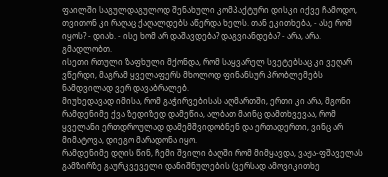ფაილში საგულდაგულოდ შენახული კომპაქტური დისკი იქვე ჩამოდო, თვითონ კი რაღაც ქაღალდებს აწერდა ხელს. თან ეკითხება, - ასე რომ იყოს? - დიახ. - ისე ხომ არ დაშავდება? დაგვიანდება? - არა, არა. გმადლობთ.
ისეთი რთული ზაფხული მქონდა, რომ საყვარელ სვეტებსაც კი ვეღარ ვწერდი, მაგრამ ყველაფერს მხოლოდ ფინანსურ პრობლემებს ნამდვილად ვერ დავაბრალებ.
მიუხედავად იმისა, რომ გაჭირვებისას აღმართში, ერთი კი არა, მგონი რამდენიმე ქვა ზედიზედ დამეწია, ალბათ მაინც დამთხვევაა, რომ ყველანი ერთდროულად დამემშვიდობნენ და ერთადერთი, ვინც არ მიმატოვა, დიეგო მარადონა იყო.
რამდენიმე დღის წინ, ჩემი შვილი ბაღში რომ მიმყავდა, ვაჟა-ფშაველას გამზირზე გაურკვეველი დანიშნულების (ვერსად ამოვიკითხე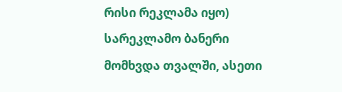რისი რეკლამა იყო) სარეკლამო ბანერი მომხვდა თვალში, ასეთი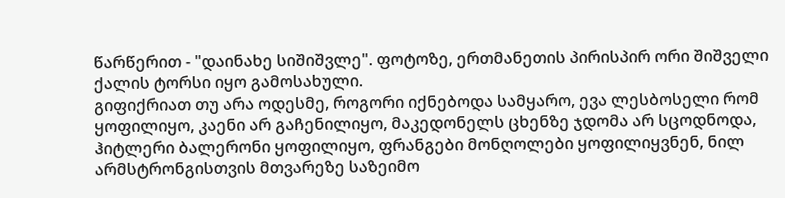წარწერით - "დაინახე სიშიშვლე". ფოტოზე, ერთმანეთის პირისპირ ორი შიშველი ქალის ტორსი იყო გამოსახული.
გიფიქრიათ თუ არა ოდესმე, როგორი იქნებოდა სამყარო, ევა ლესბოსელი რომ ყოფილიყო, კაენი არ გაჩენილიყო, მაკედონელს ცხენზე ჯდომა არ სცოდნოდა, ჰიტლერი ბალერონი ყოფილიყო, ფრანგები მონღოლები ყოფილიყვნენ, ნილ არმსტრონგისთვის მთვარეზე საზეიმო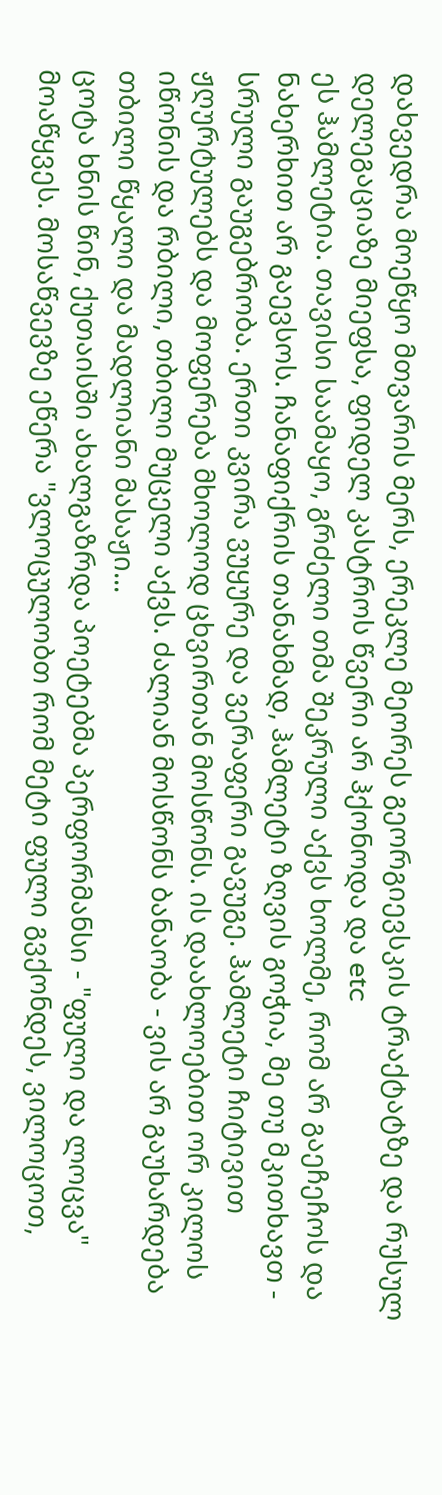დახვედრა მოეწყო მთვარის მერს, ერეკლე მეორეს გეორგიევსკის ტრაქტატზე და რუსულ დელეგაციაზე მიეფსა, ფიდელ კასტროს წვერი არ ჰქონოდა და etc
ეს ჰამლეტია. თავისი საამაყო, გრძელი თმა შეკრული აქვს ხოლმე, რომ არ გაეჩეჩოს და ნახერხით არ გაევსოს. ჩანაფიქრის თანახმად, ჰამლეტი ზღვის გოჭია, მე თუ მკითხავთ - სრული გაუგებრობა. ერთი კვირა ვუყურე და ვერაფერი გავუგე. ჰამლეტი ჩიტივით ჟღურტულებს და მოფერება მხოლოდ ცხვირთან მოსწონს. ის დაახლოებით ორ კილოს იწონის და რბილი, თბილი მუცელი აქვს. ძალიან მოსწონს ბანაობა - ვის არ გაუხარდება თბილი წყალი და მადლიანი მასაჟი...
ცოტა ხნის წინ, ქუთაისში ახალგაზრდა პოეტებმა პერფორმანსი - "ფული და ლოცვა" მოაწყვეს. მოსაწვევზე ეწერა "ვლოცულობთ რომ მეტი ფული გვქონდეს, ვილოცოთ,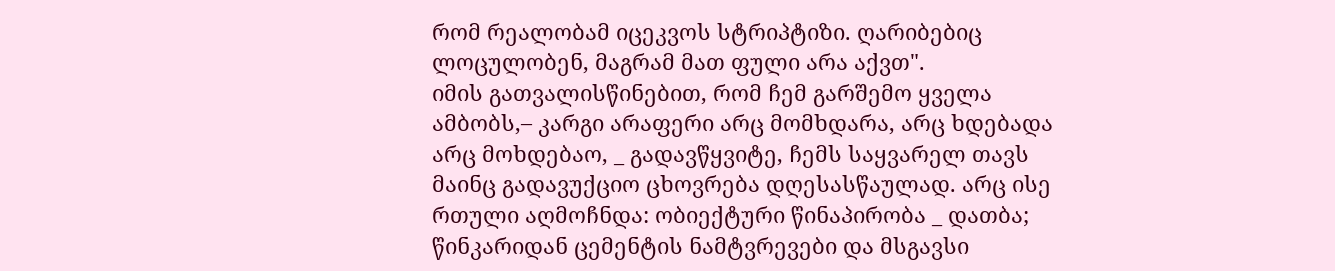რომ რეალობამ იცეკვოს სტრიპტიზი. ღარიბებიც ლოცულობენ, მაგრამ მათ ფული არა აქვთ".
იმის გათვალისწინებით, რომ ჩემ გარშემო ყველა ამბობს,– კარგი არაფერი არც მომხდარა, არც ხდებადა არც მოხდებაო, _ გადავწყვიტე, ჩემს საყვარელ თავს მაინც გადავუქციო ცხოვრება დღესასწაულად. არც ისე რთული აღმოჩნდა: ობიექტური წინაპირობა _ დათბა; წინკარიდან ცემენტის ნამტვრევები და მსგავსი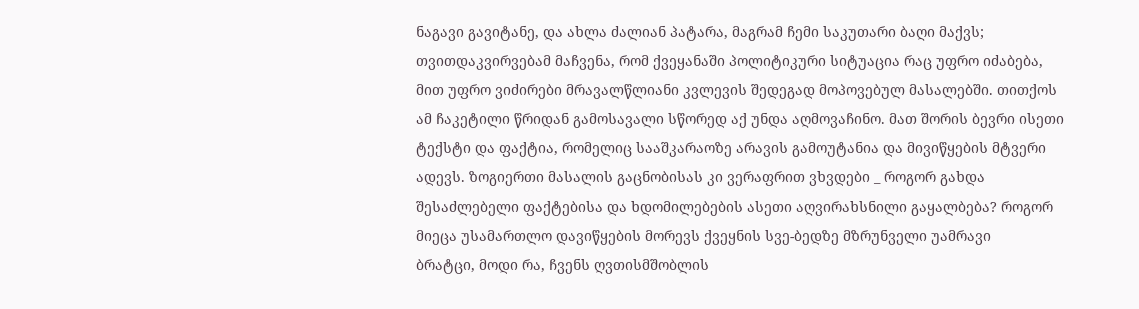ნაგავი გავიტანე, და ახლა ძალიან პატარა, მაგრამ ჩემი საკუთარი ბაღი მაქვს;
თვითდაკვირვებამ მაჩვენა, რომ ქვეყანაში პოლიტიკური სიტუაცია რაც უფრო იძაბება, მით უფრო ვიძირები მრავალწლიანი კვლევის შედეგად მოპოვებულ მასალებში. თითქოს ამ ჩაკეტილი წრიდან გამოსავალი სწორედ აქ უნდა აღმოვაჩინო. მათ შორის ბევრი ისეთი ტექსტი და ფაქტია, რომელიც სააშკარაოზე არავის გამოუტანია და მივიწყების მტვერი ადევს. ზოგიერთი მასალის გაცნობისას კი ვერაფრით ვხვდები _ როგორ გახდა შესაძლებელი ფაქტებისა და ხდომილებების ასეთი აღვირახსნილი გაყალბება? როგორ მიეცა უსამართლო დავიწყების მორევს ქვეყნის სვე-ბედზე მზრუნველი უამრავი
ბრატცი, მოდი რა, ჩვენს ღვთისმშობლის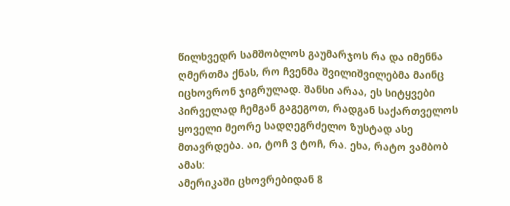წილხვედრ სამშობლოს გაუმარჯოს რა და იმენნა ღმერთმა ქნას, რო ჩვენმა შვილიშვილებმა მაინც იცხოვრონ ჯიგრულად. შანსი არაა, ეს სიტყვები პირველად ჩემგან გაგეგოთ, რადგან საქართველოს ყოველი მეორე სადღეგრძელო ზუსტად ასე მთავრდება. აი, ტოჩ ვ ტოჩ, რა. ეხა, რატო ვამბობ ამას:
ამერიკაში ცხოვრებიდან 8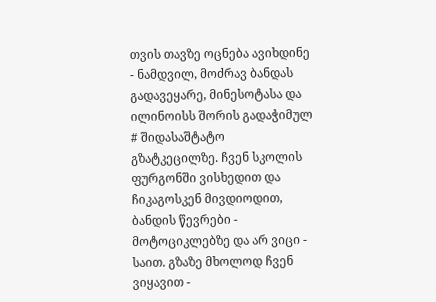თვის თავზე ოცნება ავიხდინე - ნამდვილ, მოძრავ ბანდას გადავეყარე, მინესოტასა და ილინოისს შორის გადაჭიმულ # შიდასაშტატო გზატკეცილზე. ჩვენ სკოლის ფურგონში ვისხედით და ჩიკაგოსკენ მივდიოდით, ბანდის წევრები - მოტოციკლებზე და არ ვიცი - საით. გზაზე მხოლოდ ჩვენ ვიყავით -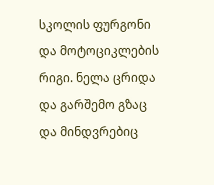სკოლის ფურგონი და მოტოციკლების რიგი. ნელა ცრიდა და გარშემო გზაც და მინდვრებიც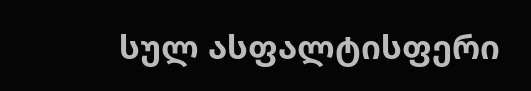სულ ასფალტისფერი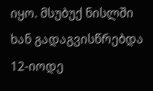იყო. მსუბუქ ნისლში ხან გადაგვისწრებდა 12-იოდე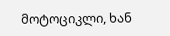მოტოციკლი, ხან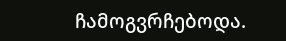ჩამოგვრჩებოდა.